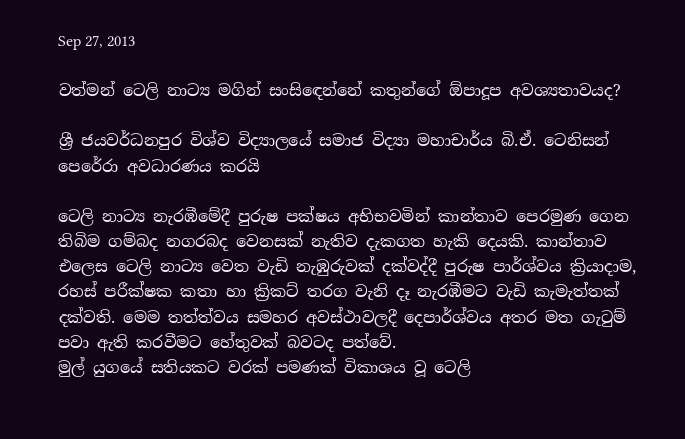Sep 27, 2013

වත්මන් ටෙලි නාට්‍ය මගින් සංසිඳෙන්නේ කතුන්ගේ ඕපාදූප අවශ්‍යතාවයද?

ශ්‍රී ජයවර්ධනපුර විශ්ව විද්‍යාලයේ සමාජ විද්‍යා මහාචාර්ය බි.ඒ. ටෙනිසන් පෙරේරා අවධාරණය කරයි

ටෙලි නාට්‍ය නැරඹීමේදී පුරුෂ පක්ෂය අභිභවමින් කාන්තාව පෙරමුණ ගෙන තිබිම ගම්බද නගරබද වෙනසක් නැතිව දැකගත හැකි දෙයකි. කාන්තාව එලෙස ටෙලි නාට්‍ය වෙත වැඩි නැඹුරුවක් දක්වද්දී පුරුෂ පාර්ශ්වය ක්‍රියාදාම, රහස් පරීක්ෂක කතා හා ක්‍රිකට් තරග වැනි දෑ නැරඹීමට වැඩි කැමැත්තක් දක්වති. මෙම තත්ත්වය සමහර අවස්ථාවලදී දෙපාර්ශ්වය අතර මත ගැටුම් පවා ඇති කරවීමට හේතුවක් බවටද පත්වේ.
මුල් යුගයේ සතියකට වරක් පමණක් විකාශය වූ ටෙලි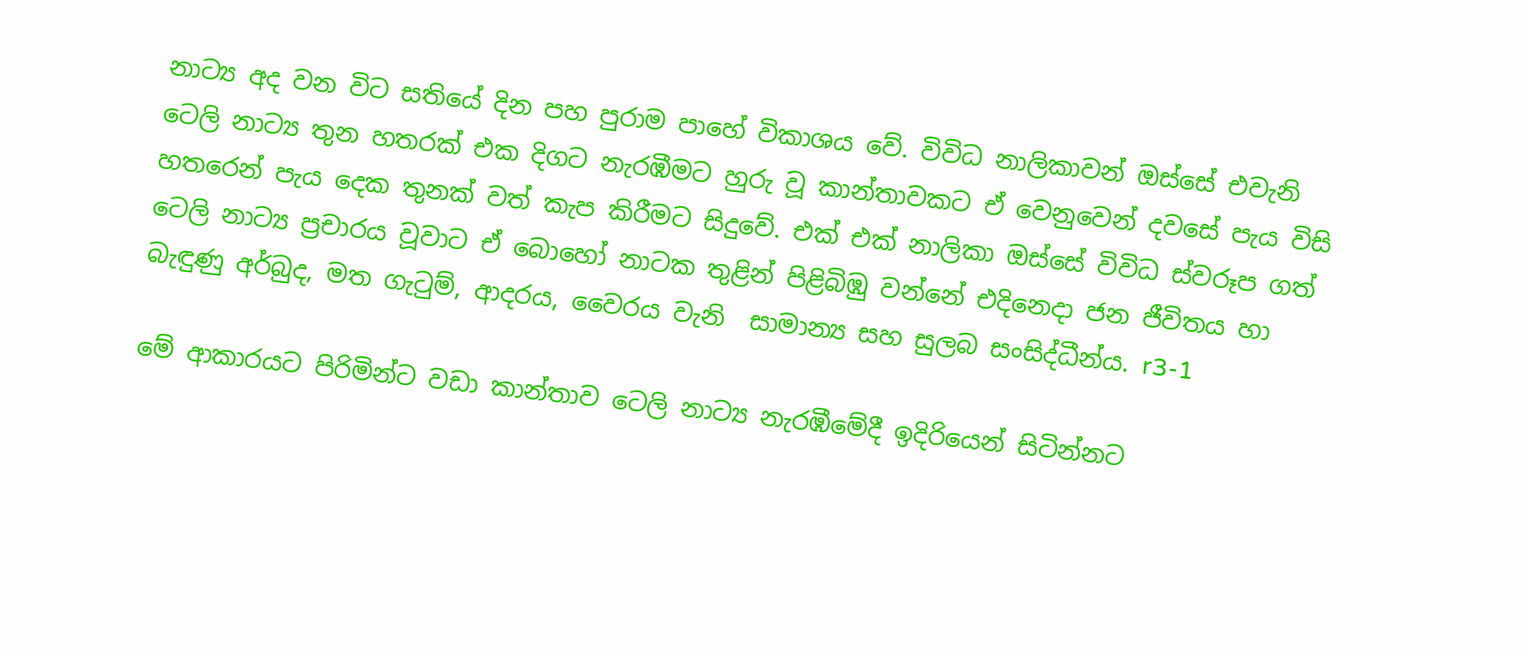නාට්‍ය අද වන විට සතියේ දින පහ පුරාම පාහේ විකාශය වේ. විවිධ නාලිකාවන් ඔස්සේ එවැනි ටෙලි නාට්‍ය තුන හතරක් එක දිගට නැරඹීමට හුරු වූ කාන්තාවකට ඒ වෙනුවෙන් දවසේ පැය විසි හතරෙන් පැය දෙක තුනක් වත් කැප කිරීමට සිදුවේ. එක් එක් නාලිකා ඔස්සේ විවිධ ස්වරූප ගත් ටෙලි නාට්‍ය ප්‍රචාරය වූවාට ඒ බොහෝ නාටක තුළින් පිළිබිඹු වන්නේ එදිනෙදා ජන ජීවිතය හා බැඳුණු අර්බුද, මත ගැටුම්, ආදරය, වෛරය වැනි  සාමාන්‍ය සහ සුලබ සංසිද්ධීන්ය. r3-1

මේ ආකාරයට පිරිමින්ට වඩා කාන්තාව ටෙලි නාට්‍ය නැරඹීමේදී ඉදිරියෙන් සිටින්නට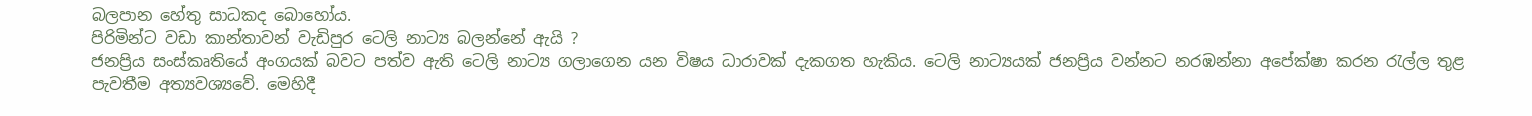බලපාන හේතු සාධකද බොහෝය.
පිරිමින්ට වඩා කාන්තාවන් වැඩිපුර ටෙලි නාට්‍ය බලන්නේ ඇයි ?
ජනප්‍රිය සංස්කෘතියේ අංගයක් බවට පත්ව ඇති ටෙලි නාට්‍ය ගලාගෙන යන විෂය ධාරාවක් දැකගත හැකිය. ටෙලි නාට්‍යයක් ජනප්‍රිය වන්නට නරඹන්නා අපේක්ෂා කරන රැල්ල තුළ පැවතීම අත්‍යවශ්‍යවේ. මෙහිදී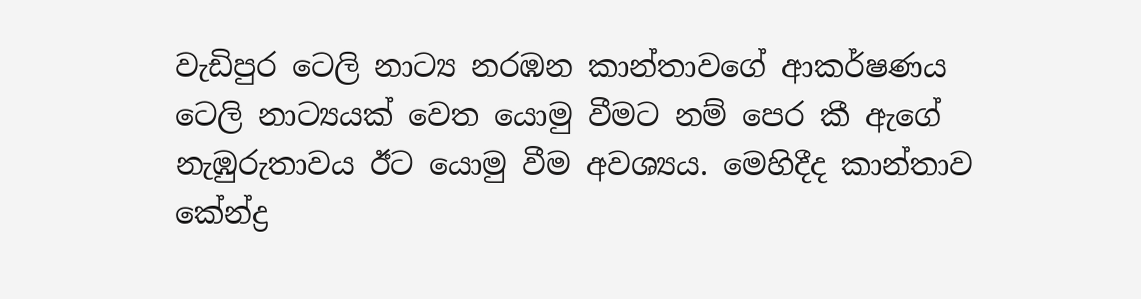වැඩිපුර ටෙලි නාට්‍ය නරඹන කාන්තාවගේ ආකර්ෂණය
ටෙලි නාට්‍යයක් වෙත යොමු වීමට නම් පෙර කී ඇගේ නැඹුරුතාවය ඊට යොමු වීම අවශ්‍යය. මෙහිදීද කාන්තාව කේන්ද්‍ර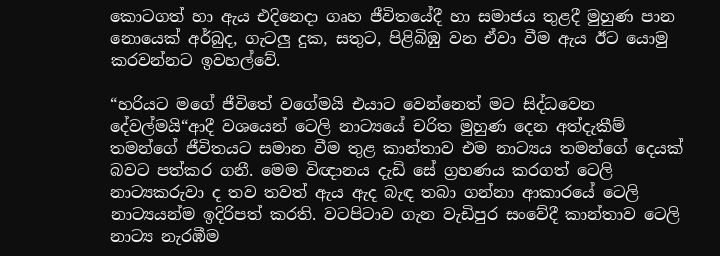කොටගත් හා ඇය එදිනෙදා ගෘහ ජීවිතයේදී හා සමාජය තුළදී මුහුණ පාන නොයෙක් අර්බුද, ගැටලු දුක, සතුට, පිළිබිඹු වන ඒවා වීම ඇය ඊට යොමු කරවන්නට ඉවහල්වේ.

“හරියට මගේ ජීවිතේ වගේමයි එයාට වෙන්නෙත් මට සිද්ධවෙන දේවල්මයි“ආදී වශයෙන් ටෙලි නාට්‍යයේ චරිත මුහුණ දෙන අත්දැකීම් තමන්ගේ ජීවිතයට සමාන වීම තුළ කාන්තාව එම නාට්‍යය තමන්ගේ දෙයක් බවට පත්කර ගනී. මෙම විඥානය දැඩි සේ ග්‍රහණය කරගත් ටෙලි නාට්‍යකරුවා ද තව තවත් ඇය ඇද බැඳ තබා ගන්නා ආකාරයේ ටෙලි නාට්‍යයන්ම ඉදිරිපත් කරති. වටපිටාව ගැන වැඩිපුර සංවේදී කාන්තාව ටෙලි නාට්‍ය නැරඹීම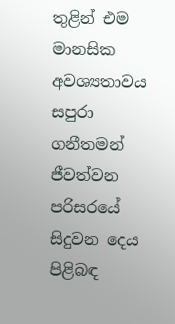තුළින් එම මානසික අවශ්‍යතාවය සපුරා ගනීතමන් ජීවත්වන පරිසරයේ සිදුවන දෙය පිළිබඳ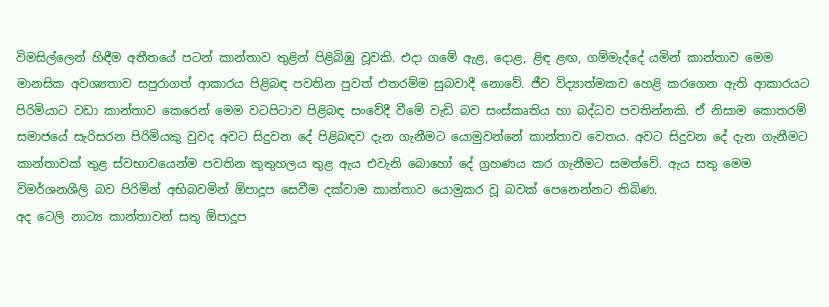විමසිල්ලෙන් හිඳීම අතීතයේ පටන් කාන්තාව තුළින් පිළිබිඹු වූවකි. එදා ගමේ ඇළ, දොළ, ළිඳ ළඟ, ගම්මැද්දේ යමින් කාන්තාව මෙම මානසික අවශ්‍යතාව සපුරාගත් ආකාරය පිළිබඳ පවතින පුවත් එතරම්ම සුබවාදී නොවේ. ජීව විද්‍යාත්මකව හෙළි කරගෙන ඇති ආකාරයට පිරිමියාට වඩා කාන්තාව කෙරෙන් මෙම වටපිටාව පිළිබඳ සංවේදී වීමේ වැඩි බව සංස්කෘතිය හා බද්ධව පවතින්නකි. ඒ නිසාම කොතරම් සමාජයේ සැරිසරන පිරිමියකු වුවද අවට සිදුවන දේ පිළිබඳව දැන ගැනීමට යොමුවන්නේ කාන්තාව වෙතය. අවට සිදුවන දේ දැන ගැනීමට කාන්තාවක් තුළ ස්වභාවයෙන්ම පවතින කුතුහලය තුළ ඇය එවැනි බොහෝ දේ ග්‍රහණය කර ගැනීමට සමත්වේ. ඇය සතු මෙම විමර්ශනශීලි බව පිරිමින් අභිබවමින් ඕපාදූප සෙවීම දක්වාම කාන්තාව යොමුකර වූ බවක් පෙනෙන්නට තිබිණ.
අද ටෙලි නාට්‍ය කාන්තාවන් සතු ඕපාදූප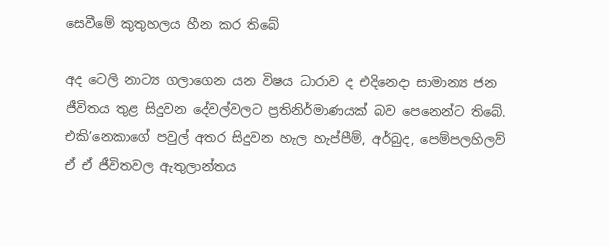සෙවීමේ කුතුහලය හීන කර තිබේ

අද ටෙලි නාට්‍ය ගලාගෙන යන විෂය ධාරාව ද එදිනෙදා සාමාන්‍ය ජන ජීවිතය තුළ සිදුවන දේවල්වලට ප්‍රතිනිර්මාණයක් බව පෙනෙන්ට තිබේ. එකි’නෙකාගේ පවුල් අතර සිදුවන හැල හැප්පීම්, අර්බුද, පෙම්පලහිලව් ඒ ඒ ජීවිතවල ඇතුලාන්තය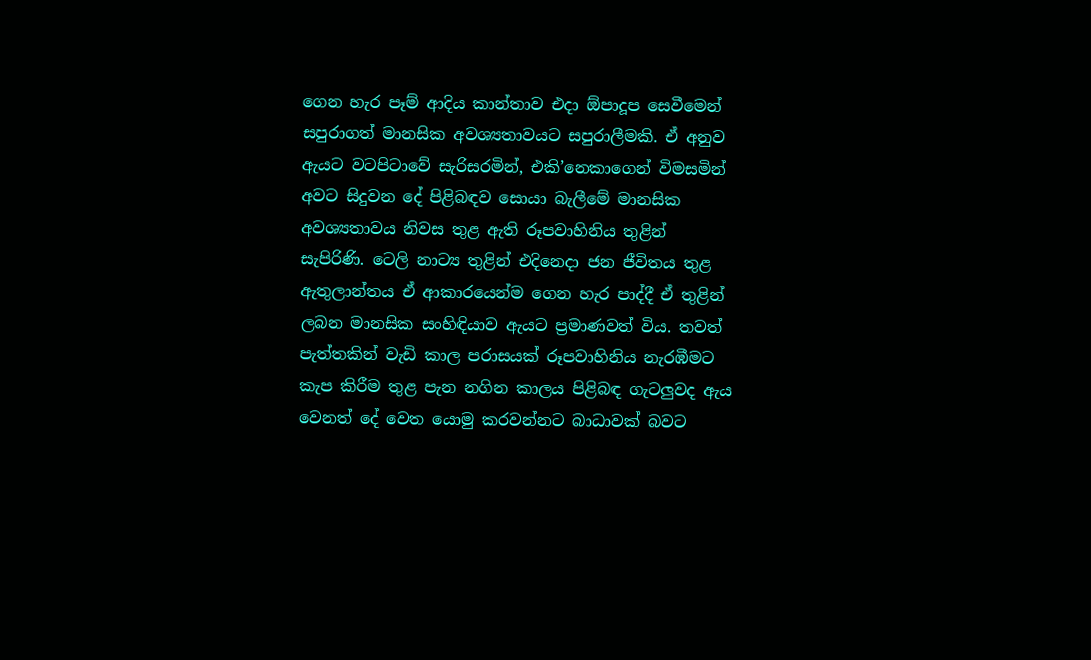ගෙන හැර පෑම් ආදිය කාන්තාව එදා ඕපාදූප සෙවීමෙන් සපුරාගත් මානසික අවශ්‍යතාවයට සපුරාලීමකි. ඒ අනුව ඇයට වටපිටාවේ සැරිසරමින්, එකි’නෙකාගෙන් විමසමින් අවට සිදුවන දේ පිළිබඳව සොයා බැලීමේ මානසික අවශ්‍යතාවය නිවස තුළ ඇති රූපවාහිනිය තුළින් සැපිරිණි. ටෙලි නාට්‍ය තුළින් එදිනෙදා ජන ජීවිතය තුළ ඇතුලාන්තය ඒ ආකාරයෙන්ම ගෙන හැර පාද්දී ඒ තුළින් ලබන මානසික සංහිඳියාව ඇයට ප්‍රමාණවත් විය. තවත් පැත්තකින් වැඩි කාල පරාසයක් රූපවාහිනිය නැරඹීමට කැප කිරීම තුළ පැන නගින කාලය පිළිබඳ ගැටලුවද ඇය වෙනත් දේ වෙත යොමු කරවන්නට බාධාවක් බවට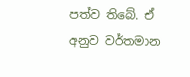පත්ව තිබේ. ඒ අනුව වර්තමාන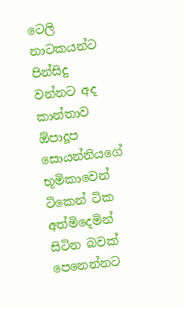ටෙලි නාටකයන්ට පින්සිදු වන්නට අද කාන්තාව ඕපාදූප සොයන්නියගේ භූමිකාවෙන් ටිකෙන් ටික අත්මිදෙමින් සිටින බවක් පෙනෙන්නට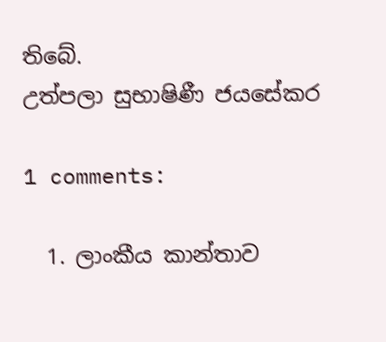තිබේ.
උත්පලා සුභාෂිණී ජයසේකර

1 comments:

  1. ලාංකීය කාන්තාව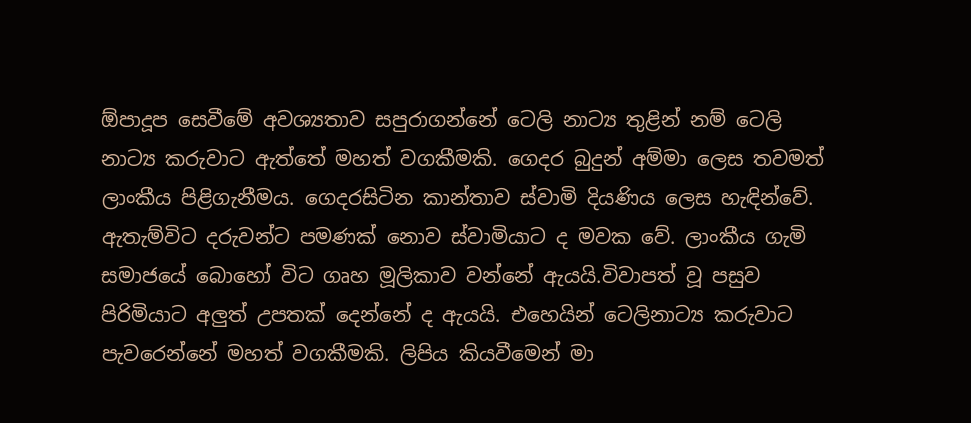ඕපාදූප සෙවීමේ අවශ්‍යතාව සපුරාගන්නේ ටෙලි නාට්‍ය තුළින් නම් ටෙලි නාට්‍ය කරුවාට ඇත්තේ මහත් වගකීමකි. ගෙදර බුදුන් අම්මා ලෙස තවමත් ලාංකීය පිළිගැනීමය. ගෙදරසිටින කාන්තාව ස්වාමි දියණිය ලෙස හැඳින්වේ. ඇතැම්විට දරුවන්ට පමණක් නොව ස්වාමියාට ද මවක වේ. ලාංකීය ගැමි සමාජයේ බොහෝ විට ගෘහ මූලිකාව වන්නේ ඇයයි.විවාපත් වූ පසුව පිරිමියාට අලුත් උපතක් දෙන්නේ ද ඇයයි. එහෙයින් ටෙලිනාට්‍ය කරුවාට පැවරෙන්නේ මහත් වගකීමකි. ලිපිය කියවීමෙන් මා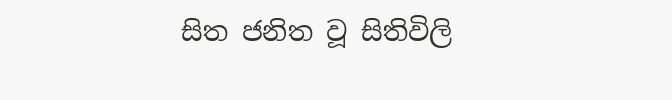සිත ජනිත වූ සිතිවිලි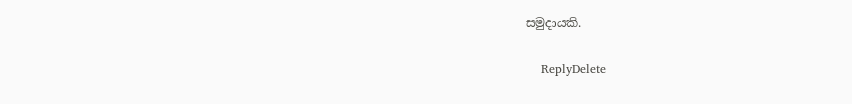සමුදායකි.

    ReplyDelete